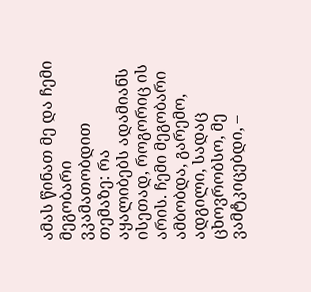ამას წინათ მე და ჩემი მეგობარი ვკამათობდით თემაზე: რა აყალიბებს ადამიანს ისეთად, როგორიც ის არის. ჩემი მეგობარი ამბობდა, გარემო, ადგილი, სადაც ცხოვრობსო, მე ვამტკიცებდი, –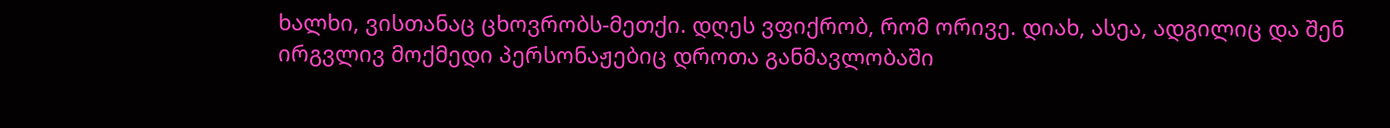ხალხი, ვისთანაც ცხოვრობს-მეთქი. დღეს ვფიქრობ, რომ ორივე. დიახ, ასეა, ადგილიც და შენ ირგვლივ მოქმედი პერსონაჟებიც დროთა განმავლობაში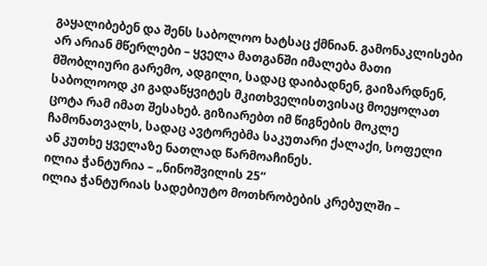გაყალიბებენ და შენს საბოლოო ხატსაც ქმნიან. გამონაკლისები არ არიან მწერლები – ყველა მათგანში იმალება მათი მშობლიური გარემო, ადგილი, სადაც დაიბადნენ, გაიზარდნენ, საბოლოოდ კი გადაწყვიტეს მკითხველისთვისაც მოეყოლათ ცოტა რამ იმათ შესახებ. გიზიარებთ იმ წიგნების მოკლე ჩამონათვალს, სადაც ავტორებმა საკუთარი ქალაქი, სოფელი ან კუთხე ყველაზე ნათლად წარმოაჩინეს.
ილია ჭანტურია – „ნინოშვილის 25“
ილია ჭანტურიას სადებიუტო მოთხრობების კრებულში –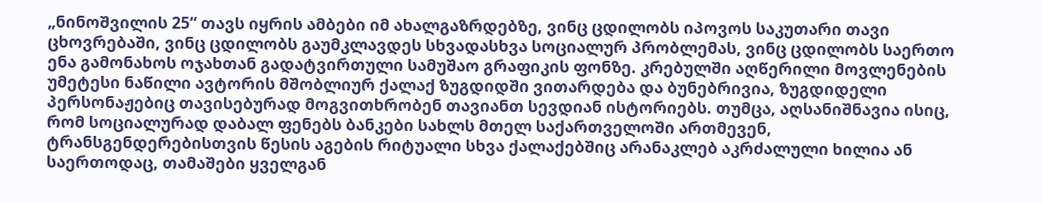„ნინოშვილის 25“ თავს იყრის ამბები იმ ახალგაზრდებზე, ვინც ცდილობს იპოვოს საკუთარი თავი ცხოვრებაში, ვინც ცდილობს გაუმკლავდეს სხვადასხვა სოციალურ პრობლემას, ვინც ცდილობს საერთო ენა გამონახოს ოჯახთან გადატვირთული სამუშაო გრაფიკის ფონზე. კრებულში აღწერილი მოვლენების უმეტესი ნაწილი ავტორის მშობლიურ ქალაქ ზუგდიდში ვითარდება და ბუნებრივია, ზუგდიდელი პერსონაჟებიც თავისებურად მოგვითხრობენ თავიანთ სევდიან ისტორიებს. თუმცა, აღსანიშნავია ისიც, რომ სოციალურად დაბალ ფენებს ბანკები სახლს მთელ საქართველოში ართმევენ, ტრანსგენდერებისთვის წესის აგების რიტუალი სხვა ქალაქებშიც არანაკლებ აკრძალული ხილია ან საერთოდაც, თამაშები ყველგან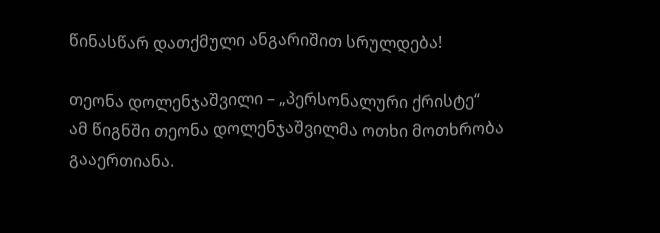წინასწარ დათქმული ანგარიშით სრულდება!

თეონა დოლენჯაშვილი – „პერსონალური ქრისტე“
ამ წიგნში თეონა დოლენჯაშვილმა ოთხი მოთხრობა გააერთიანა.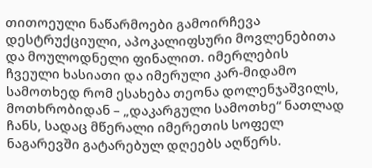თითოეული ნაწარმოები გამოირჩევა დესტრუქციული, აპოკალიფსური მოვლენებითა და მოულოდნელი ფინალით. იმერლების ჩვეული ხასიათი და იმერული კარ-მიდამო სამოთხედ რომ ესახება თეონა დოლენჯაშვილს, მოთხრობიდან – „დაკარგული სამოთხე“ ნათლად ჩანს, სადაც მწერალი იმერეთის სოფელ ნაგარევში გატარებულ დღეებს აღწერს.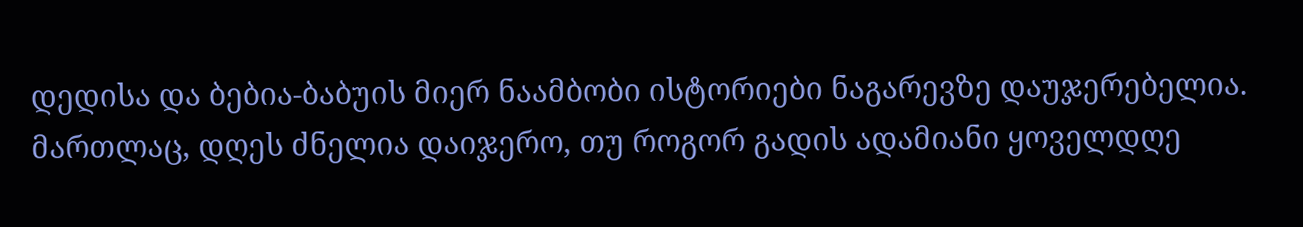დედისა და ბებია-ბაბუის მიერ ნაამბობი ისტორიები ნაგარევზე დაუჯერებელია. მართლაც, დღეს ძნელია დაიჯერო, თუ როგორ გადის ადამიანი ყოველდღე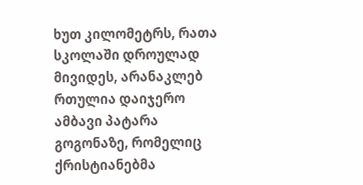ხუთ კილომეტრს, რათა სკოლაში დროულად მივიდეს, არანაკლებ რთულია დაიჯერო ამბავი პატარა გოგონაზე, რომელიც ქრისტიანებმა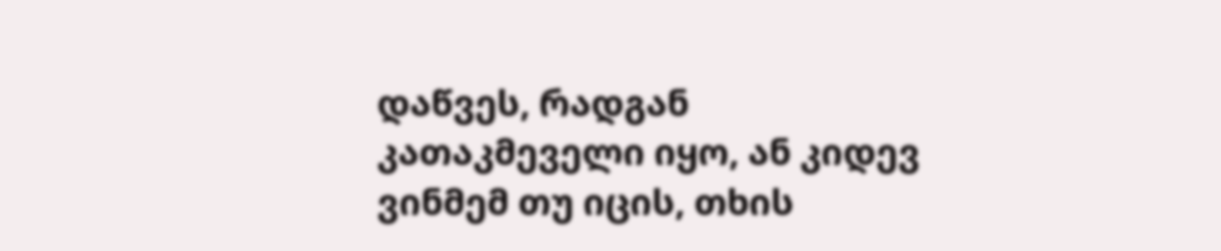დაწვეს, რადგან კათაკმეველი იყო, ან კიდევ ვინმემ თუ იცის, თხის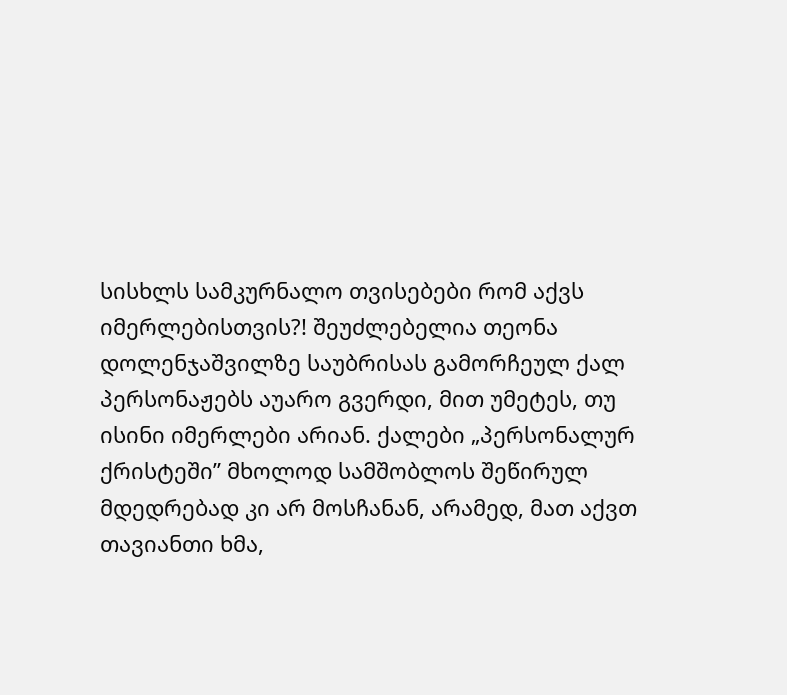სისხლს სამკურნალო თვისებები რომ აქვს იმერლებისთვის?! შეუძლებელია თეონა დოლენჯაშვილზე საუბრისას გამორჩეულ ქალ პერსონაჟებს აუარო გვერდი, მით უმეტეს, თუ ისინი იმერლები არიან. ქალები „პერსონალურ ქრისტეში” მხოლოდ სამშობლოს შეწირულ მდედრებად კი არ მოსჩანან, არამედ, მათ აქვთ თავიანთი ხმა,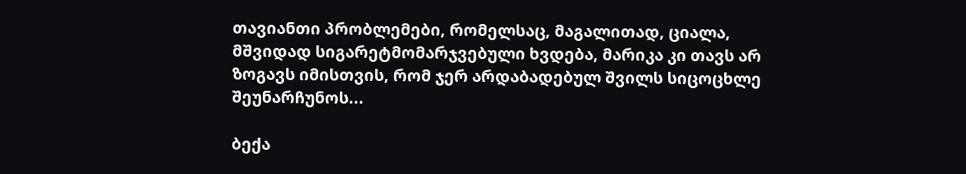თავიანთი პრობლემები, რომელსაც, მაგალითად, ციალა, მშვიდად სიგარეტმომარჯვებული ხვდება, მარიკა კი თავს არ ზოგავს იმისთვის, რომ ჯერ არდაბადებულ შვილს სიცოცხლე შეუნარჩუნოს...

ბექა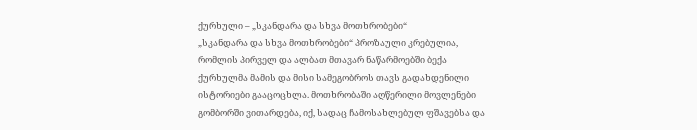ქურხული – „სკანდარა და სხვა მოთხრობები“
„სკანდარა და სხვა მოთხრობები“ პროზაული კრებულია, რომლის პირველ და ალბათ მთავარ ნაწარმოებში ბექა ქურხულმა მამის და მისი სამეგობროს თავს გადახდენილი ისტორიები გააცოცხლა. მოთხრობაში აღწერილი მოვლენები გომბორში ვითარდება, იქ, სადაც ჩამოსახლებულ ფშავებსა და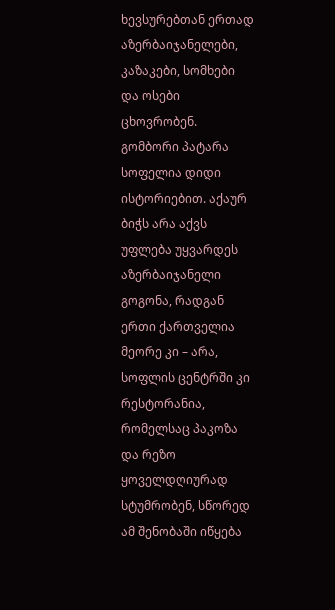ხევსურებთან ერთად აზერბაიჯანელები, კაზაკები, სომხები და ოსები ცხოვრობენ. გომბორი პატარა სოფელია დიდი ისტორიებით. აქაურ ბიჭს არა აქვს უფლება უყვარდეს აზერბაიჯანელი გოგონა, რადგან ერთი ქართველია მეორე კი – არა, სოფლის ცენტრში კი რესტორანია, რომელსაც პაკოზა და რეზო ყოველდღიურად სტუმრობენ, სწორედ ამ შენობაში იწყება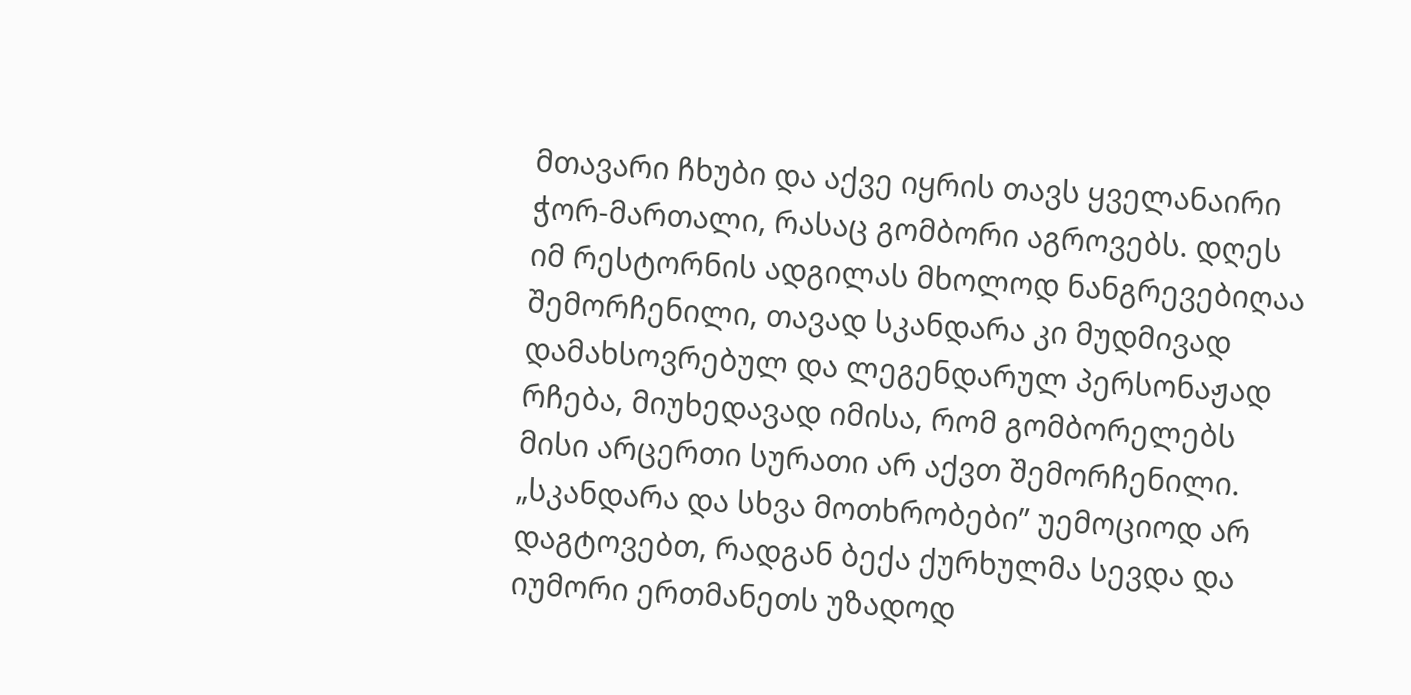მთავარი ჩხუბი და აქვე იყრის თავს ყველანაირი ჭორ-მართალი, რასაც გომბორი აგროვებს. დღეს იმ რესტორნის ადგილას მხოლოდ ნანგრევებიღაა შემორჩენილი, თავად სკანდარა კი მუდმივად დამახსოვრებულ და ლეგენდარულ პერსონაჟად რჩება, მიუხედავად იმისა, რომ გომბორელებს მისი არცერთი სურათი არ აქვთ შემორჩენილი. „სკანდარა და სხვა მოთხრობები” უემოციოდ არ დაგტოვებთ, რადგან ბექა ქურხულმა სევდა და იუმორი ერთმანეთს უზადოდ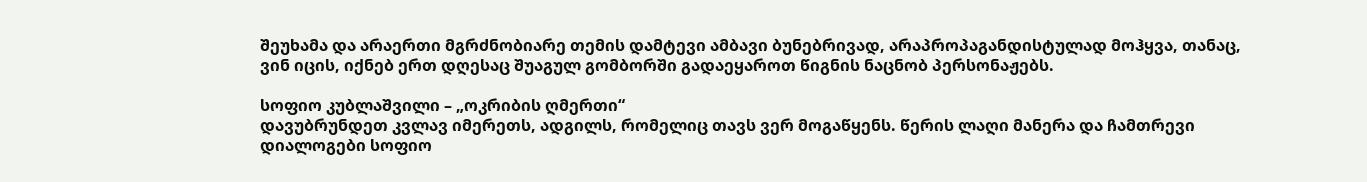შეუხამა და არაერთი მგრძნობიარე თემის დამტევი ამბავი ბუნებრივად, არაპროპაგანდისტულად მოჰყვა, თანაც, ვინ იცის, იქნებ ერთ დღესაც შუაგულ გომბორში გადაეყაროთ წიგნის ნაცნობ პერსონაჟებს.

სოფიო კუბლაშვილი – „ოკრიბის ღმერთი“
დავუბრუნდეთ კვლავ იმერეთს, ადგილს, რომელიც თავს ვერ მოგაწყენს. წერის ლაღი მანერა და ჩამთრევი დიალოგები სოფიო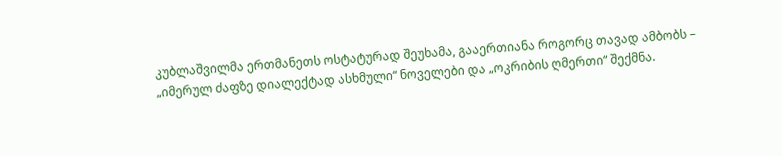კუბლაშვილმა ერთმანეთს ოსტატურად შეუხამა, გააერთიანა როგორც თავად ამბობს – „იმერულ ძაფზე დიალექტად ასხმული“ ნოველები და „ოკრიბის ღმერთი“ შექმნა.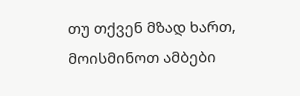თუ თქვენ მზად ხართ, მოისმინოთ ამბები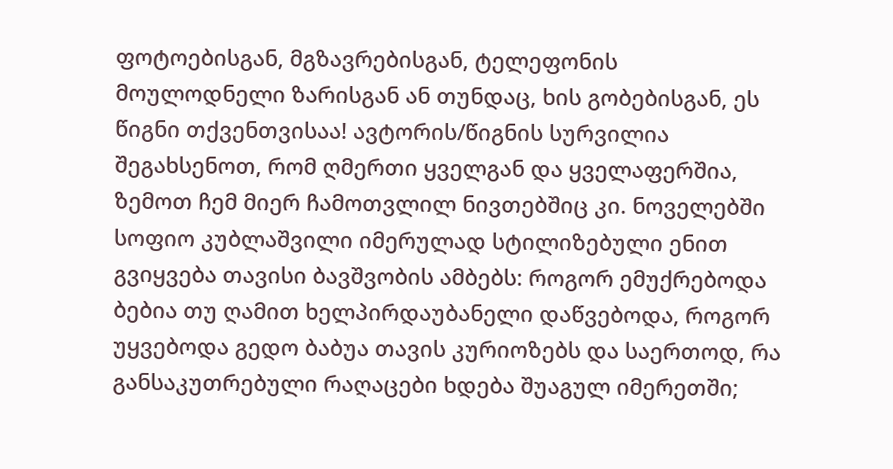ფოტოებისგან, მგზავრებისგან, ტელეფონის მოულოდნელი ზარისგან ან თუნდაც, ხის გობებისგან, ეს წიგნი თქვენთვისაა! ავტორის/წიგნის სურვილია შეგახსენოთ, რომ ღმერთი ყველგან და ყველაფერშია, ზემოთ ჩემ მიერ ჩამოთვლილ ნივთებშიც კი. ნოველებში სოფიო კუბლაშვილი იმერულად სტილიზებული ენით გვიყვება თავისი ბავშვობის ამბებს: როგორ ემუქრებოდა ბებია თუ ღამით ხელპირდაუბანელი დაწვებოდა, როგორ უყვებოდა გედო ბაბუა თავის კურიოზებს და საერთოდ, რა განსაკუთრებული რაღაცები ხდება შუაგულ იმერეთში;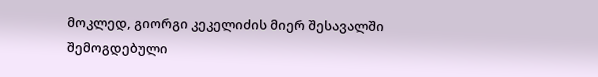მოკლედ, გიორგი კეკელიძის მიერ შესავალში შემოგდებული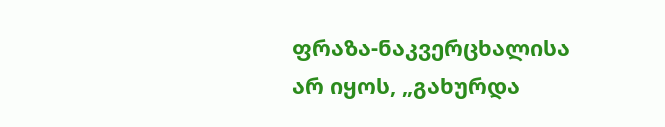ფრაზა-ნაკვერცხალისა არ იყოს, „გახურდა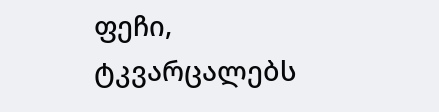ფეჩი, ტკვარცალებს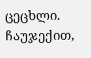ცეცხლი. ჩაუჯექით,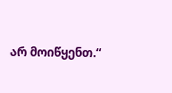არ მოიწყენთ.“